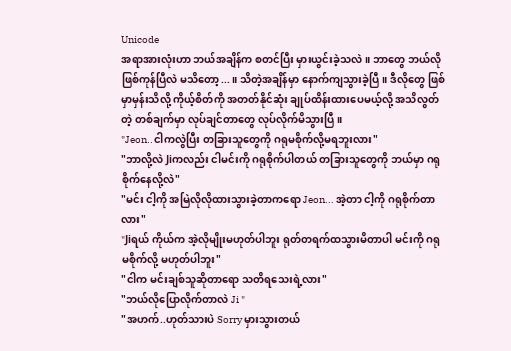Unicode
အရာအားလုံးဟာ ဘယ်အချိန်က စတင်ပြီး မှားယွင်းခဲ့သလဲ။ ဘာတွေ ဘယ်လို ဖြစ်ကုန်ပြီလဲ မသိတော့...။ သိတဲ့အချိန်မှာ နောက်ကျသွားခဲ့ပြီ။ ဒီလိုတွေ ဖြစ်မှာမှန်းသိလို့ ကိုယ့်စိတ်ကို အတတ်နိုင်ဆုံး ချုပ်ထိန်းထားပေမယ့်လို့ အသိလွတ်တဲ့ တစ်ချက်မှာ လုပ်ချင်တာတွေ လုပ်လိုက်မိသွားပြီ။
"Jeon..ငါကလွဲပြီး တခြားသူတွေကို ဂရုမစိုက်လို့မရဘူးလား"
"ဘာလို့လဲ Jiကလည်း ငါမင်းကို ဂရုစိုက်ပါတယ် တခြားသူတွေကို ဘယ်မှာ ဂရုစိုက်နေလို့လဲ"
"မင်း ငါ့ကို အမြဲလိုလိုထားသွားခဲ့တာကရော Jeon... အဲ့တာ ငါ့ကို ဂရုစိုက်တာလား"
"Jiရယ် ကိုယ်က အဲ့လိုမျိုးမဟုတ်ပါဘူး ရုတ်တရက်ထသွားမိတာပါ မင်းကို ဂရုမစိုက်လို့ မဟုတ်ပါဘူး"
"ငါက မင်းချစ်သူဆိုတာရော သတိရသေးရဲ့လား"
"ဘယ်လိုပြောလိုက်တာလဲ Ji "
"အဟက်..ဟုတ်သားပဲ Sorry မှားသွားတယ်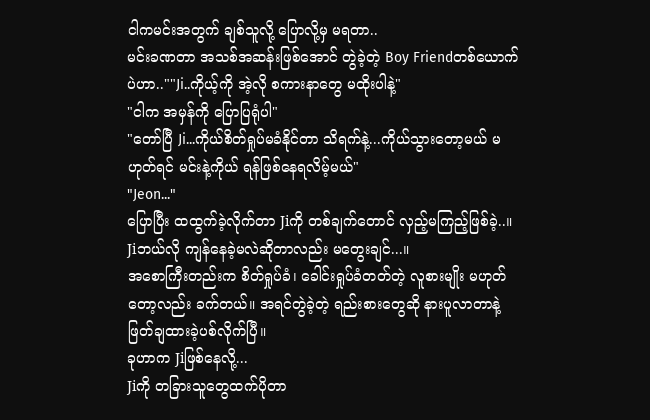ငါကမင်းအတွက် ချစ်သူလို့ ပြောလို့မှ မရတာ..
မင်းခဏတာ အသစ်အဆန်းဖြစ်အောင် တွဲခဲ့တဲ့ Boy Friendတစ်ယောက်ပဲဟာ..""Ji..ကိုယ့်ကို အဲ့လို စကားနာတွေ မထိုးပါနဲ့"
"ငါက အမှန်ကို ပြောပြရုံပါ"
"တော်ပြီ Ji...ကိုယ်စိတ်ရှုပ်မခံနိုင်တာ သိရက်နဲ့...ကိုယ်သွားတော့မယ် မဟုတ်ရင် မင်းနဲ့ကိုယ် ရန်ဖြစ်နေရလိမ့်မယ်"
"Jeon..."
ပြောပြီး ထထွက်ခဲ့လိုက်တာ Jiကို တစ်ချက်တောင် လှည့်မကြည့်ဖြစ်ခဲ့..။ Jiဘယ်လို ကျန်နေခဲ့မလဲဆိုတာလည်း မတွေးချင်...။
အစောကြီးတည်းက စိတ်ရှုပ်ခံ၊ ခေါင်းရှုပ်ခံတတ်တဲ့ လူစားမျိုး မဟုတ်တော့လည်း ခက်တယ်။ အရင်တွဲခဲ့တဲ့ ရည်းစားတွေဆို နားပူလာတာနဲ့ ဖြတ်ချထားခဲ့ပစ်လိုက်ပြီ။
ခုဟာက Jiဖြစ်နေလို့...
Jiကို တခြားသူတွေထက်ပိုတာ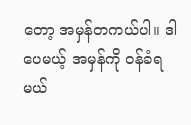တော့ အမှန်တကယ်ပါ။ ဒါပေမယ့် အမှန်ကို ဝန်ခံရမယ်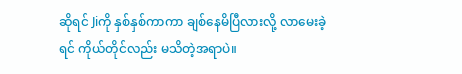ဆိုရင် Jiကို နှစ်နှစ်ကာကာ ချစ်နေမိပြီလားလို့ လာမေးခဲ့ရင် ကိုယ်တိုင်လည်း မသိတဲ့အရာပဲ။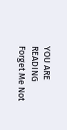YOU ARE READING
Forget Me Not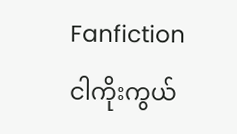Fanfictionငါကိုးကွယ်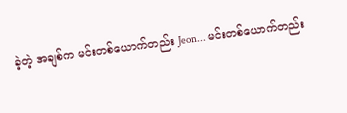ခဲ့တဲ့ အချစ်က မင်းတစ်ယောက်တည်း Jeon... မင်းတစ်ယောက်တည်း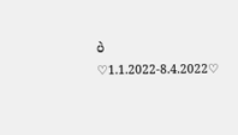ပဲ ♡1.1.2022-8.4.2022♡